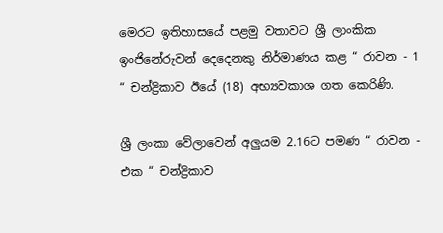මෙරට ඉතිහාසයේ පළමු වතාවට ශ්‍රී ලාංකික ඉංජිනේරුවන් දෙදෙනකු නිර්මාණය කළ “ රාවන - 1 “ චන්ද්‍රිකාව ඊයේ (18) අභ්‍යවකාශ ගත කෙරිණි.

ශ්‍රී ලංකා වේලාවෙන් අලුයම 2.16ට පමණ “ රාවන - එක “ චන්ද්‍රිකාව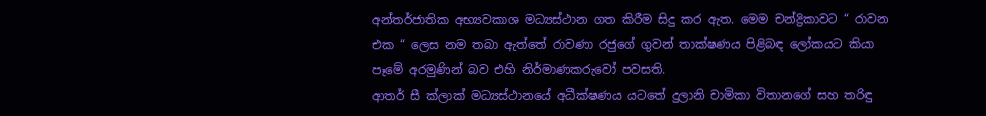අන්තර්ජාතික අභ්‍යවකාශ මධ්‍යස්ථාන ගත කිරීම සිදු කර ඇත. මෙම චන්ද්‍රිකාවට “ රාවන එක “ ලෙස නම තබා ඇත්තේ රාවණා රජුගේ ගුවන් තාක්ෂණය පිළිබඳ ලෝකයට කියා පෑමේ අරමුණින් බව එහි නිර්මාණකරුවෝ පවසති.
ආතර් සී ක්ලාක් මධ්‍යස්ථානයේ අධීක්ෂණය යටතේ දුලානි චාමිකා විතානගේ සහ තරිඳු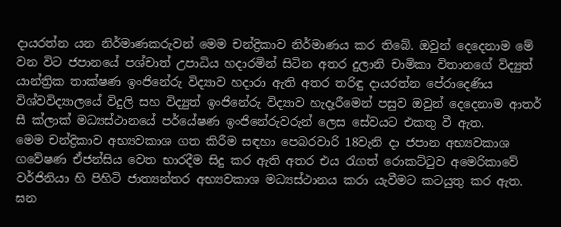දායරත්න යන නිර්මාණකරුවන් මෙම චන්ද්‍රිකාව නිර්මාණය කර තිබේ. ඔවුන් දෙදෙනාම මේ වන විට ජපානයේ පශ්චාත් උපාධිය හදාරමින් සිටින අතර දුලානි චාමිකා විතානගේ විද්‍යුත් යාන්ත්‍රික තාක්ෂණ ඉංජිනේරු විද්‍යාව හදාරා ඇති අතර තරිඳු දායරත්න පේරාදෙණිය විශ්වවිද්‍යාලයේ විදුලි සහ විද්‍යුත් ඉංජිනේරු විද්‍යාව හැදෑරීමෙන් පසුව ඔවුන් දෙදෙනාම ආතර් සී ක්ලාක් මධ්‍යස්ථානයේ පර්යේෂණ ඉංජිනේරුවරුන් ලෙස සේවයට එකතු වී ඇත.
මෙම චන්ද්‍රිකාව අභ්‍යවකාශ ගත කිරීම සඳහා පෙබරවාරි 18වැනි දා ජපාන අභ්‍යවකාශ ගවේෂණ ඒජන්සිය වෙත භාරදීම සිදු කර ඇති අතර එය රැගත් රොකට්ටුව අමෙරිකාවේ වර්ජිනියා හි පිහිටි ජාත්‍යන්තර අභ්‍යවකාශ මධ්‍යස්ථානය කරා යැවීමට කටයුතු කර ඇත.
ඝන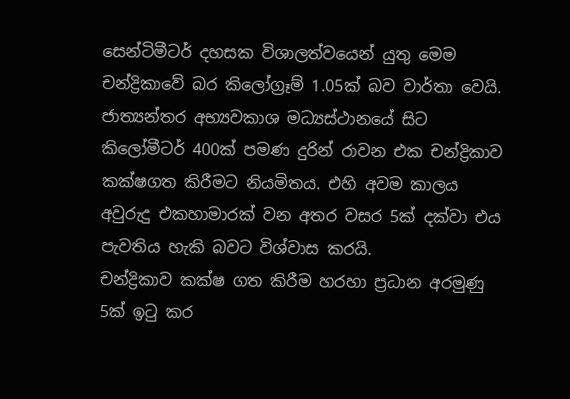සෙන්ටිමීටර් දහසක විශාලත්වයෙන් යුතු මෙම චන්ද්‍රිකාවේ බර කිලෝග්‍රෑම් 1.05ක් බව වාර්තා වෙයි. ජාත්‍යන්තර අභ්‍යවකාශ මධ්‍යස්ථානයේ සිට කිලෝමීටර් 400ක් පමණ දුරින් රාවන එක චන්ද්‍රිකාව කක්ෂගත කිරීමට නියමිතය. එහි අවම කාලය අවුරුදු එකහාමාරක් වන අතර වසර 5ක් දක්වා එය පැවතිය හැකි බවට විශ්වාස කරයි.
චන්ද්‍රිකාව කක්ෂ ගත කිරීම හරහා ප්‍රධාන අරමුණු 5ක් ඉටු කර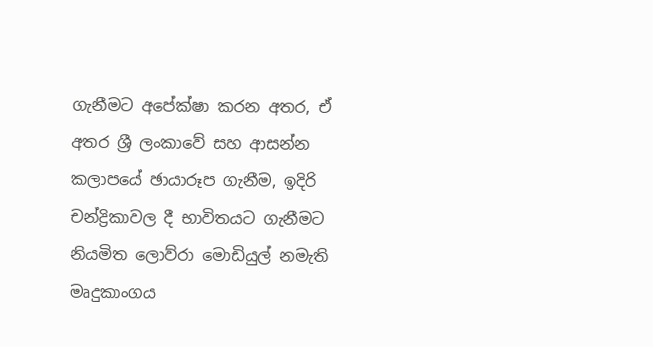ගැනීමට අපේක්ෂා කරන අතර, ඒ අතර ශ්‍රී ලංකාවේ සහ ආසන්න කලාපයේ ඡායාරූප ගැනීම, ඉදිරි චන්ද්‍රිකාවල දී භාවිතයට ගැනීමට නියමිත ලොව්රා මොඩියුල් නමැති මෘදුකාංගය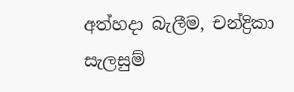අත්හදා බැලීම, චන්ද්‍රිකා සැලසුම්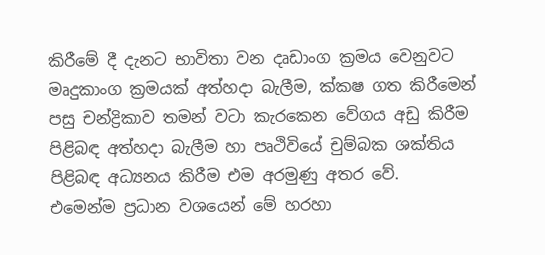කිරීමේ දී දැනට භාවිතා වන දෘඩාංග ක්‍රමය වෙනුවට මෘදුකාංග ක්‍රමයක් අත්හදා බැලීම, ක්කෂ ගත කිරීමෙන් පසු චන්ද්‍රිකාව තමන් වටා කැරකෙන වේගය අඩු කිරීම පිළිබඳ අත්හදා බැලීම හා පෘථිවියේ චුම්බක ශක්තිය පිළිබඳ අධ්‍යනය කිරීම එම අරමුණු අතර වේ.
එමෙන්ම ප්‍රධාන වශයෙන් මේ හරහා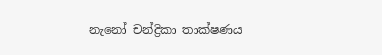නැනෝ චන්ද්‍රිකා තාක්ෂණය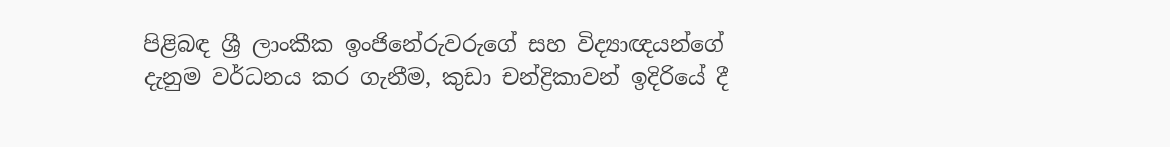පිළිබඳ ශ්‍රී ලාංකීක ඉංජිනේරුවරුගේ සහ විද්‍යාඥයන්ගේ දැනුම වර්ධනය කර ගැනීම, කුඩා චන්ද්‍රිකාවන් ඉදිරියේ දී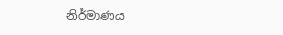නිර්මාණය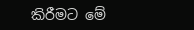කිරීමට මේ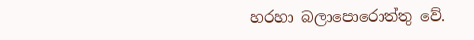හරහා බලාපොරොත්තු වේ.